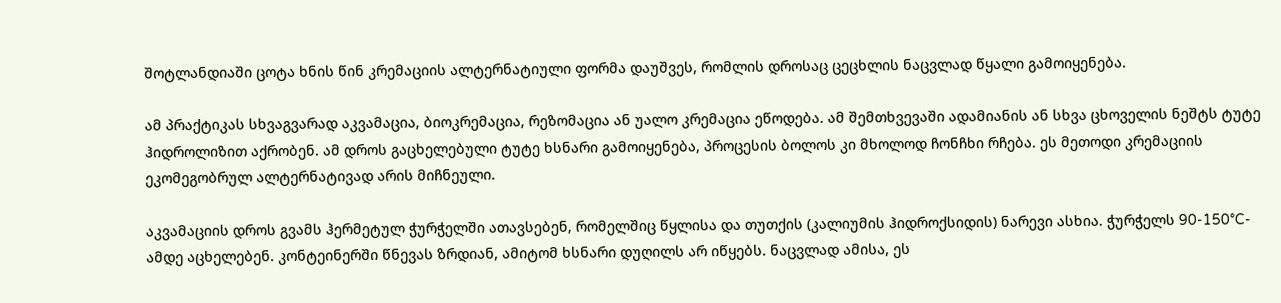შოტლანდიაში ცოტა ხნის წინ კრემაციის ალტერნატიული ფორმა დაუშვეს, რომლის დროსაც ცეცხლის ნაცვლად წყალი გამოიყენება.

ამ პრაქტიკას სხვაგვარად აკვამაცია, ბიოკრემაცია, რეზომაცია ან უალო კრემაცია ეწოდება. ამ შემთხვევაში ადამიანის ან სხვა ცხოველის ნეშტს ტუტე ჰიდროლიზით აქრობენ. ამ დროს გაცხელებული ტუტე ხსნარი გამოიყენება, პროცესის ბოლოს კი მხოლოდ ჩონჩხი რჩება. ეს მეთოდი კრემაციის ეკომეგობრულ ალტერნატივად არის მიჩნეული.

აკვამაციის დროს გვამს ჰერმეტულ ჭურჭელში ათავსებენ, რომელშიც წყლისა და თუთქის (კალიუმის ჰიდროქსიდის) ნარევი ასხია. ჭურჭელს 90-150°C-ამდე აცხელებენ. კონტეინერში წნევას ზრდიან, ამიტომ ხსნარი დუღილს არ იწყებს. ნაცვლად ამისა, ეს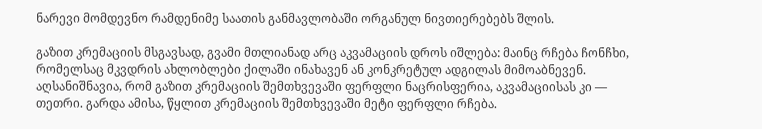ნარევი მომდევნო რამდენიმე საათის განმავლობაში ორგანულ ნივთიერებებს შლის.

გაზით კრემაციის მსგავსად, გვამი მთლიანად არც აკვამაციის დროს იშლება: მაინც რჩება ჩონჩხი, რომელსაც მკვდრის ახლობლები ქილაში ინახავენ ან კონკრეტულ ადგილას მიმოაბნევენ. აღსანიშნავია, რომ გაზით კრემაციის შემთხვევაში ფერფლი ნაცრისფერია, აკვამაციისას კი — თეთრი. გარდა ამისა, წყლით კრემაციის შემთხვევაში მეტი ფერფლი რჩება.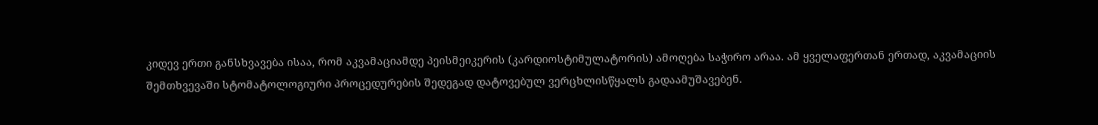კიდევ ერთი განსხვავება ისაა, რომ აკვამაციამდე პეისმეიკერის (კარდიოსტიმულატორის) ამოღება საჭირო არაა. ამ ყველაფერთან ერთად, აკვამაციის შემთხვევაში სტომატოლოგიური პროცედურების შედეგად დატოვებულ ვერცხლისწყალს გადაამუშავებენ.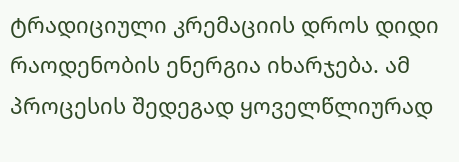ტრადიციული კრემაციის დროს დიდი რაოდენობის ენერგია იხარჯება. ამ პროცესის შედეგად ყოველწლიურად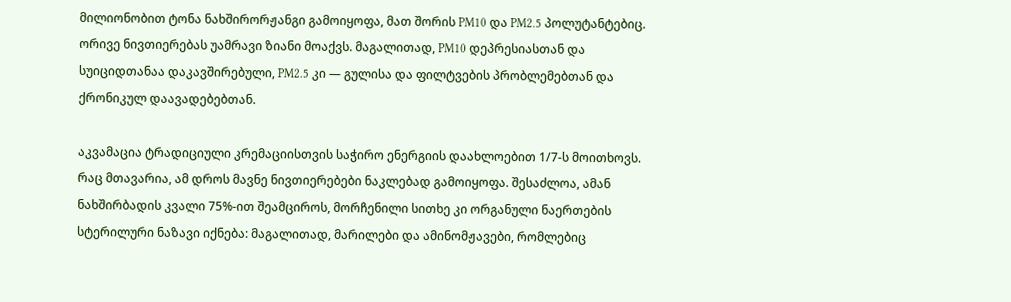მილიონობით ტონა ნახშირორჟანგი გამოიყოფა, მათ შორის PM10 და PM2.5 პოლუტანტებიც. ორივე ნივთიერებას უამრავი ზიანი მოაქვს. მაგალითად, PM10 დეპრესიასთან და სუიციდთანაა დაკავშირებული, PM2.5 კი — გულისა და ფილტვების პრობლემებთან და ქრონიკულ დაავადებებთან.

აკვამაცია ტრადიციული კრემაციისთვის საჭირო ენერგიის დაახლოებით 1/7-ს მოითხოვს. რაც მთავარია, ამ დროს მავნე ნივთიერებები ნაკლებად გამოიყოფა. შესაძლოა, ამან ნახშირბადის კვალი 75%-ით შეამციროს, მორჩენილი სითხე კი ორგანული ნაერთების სტერილური ნაზავი იქნება: მაგალითად, მარილები და ამინომჟავები, რომლებიც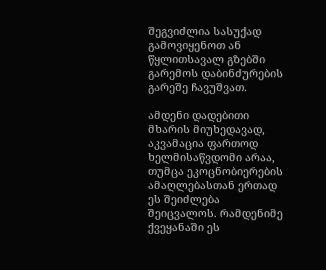შეგვიძლია სასუქად გამოვიყენოთ ან წყლითსავალ გზებში გარემოს დაბინძურების გარეშე ჩავუშვათ.

ამდენი დადებითი მხარის მიუხედავად, აკვამაცია ფართოდ ხელმისაწვდომი არაა, თუმცა ეკოცნობიერების ამაღლებასთან ერთად ეს შეიძლება შეიცვალოს. რამდენიმე ქვეყანაში ეს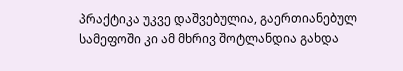პრაქტიკა უკვე დაშვებულია, გაერთიანებულ სამეფოში კი ამ მხრივ შოტლანდია გახდა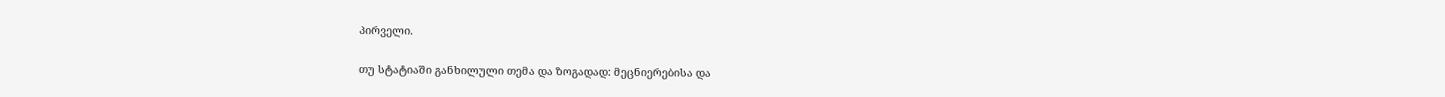პირველი.

თუ სტატიაში განხილული თემა და ზოგადად: მეცნიერებისა და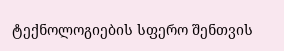ტექნოლოგიების სფერო შენთვის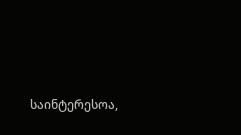საინტერესოა,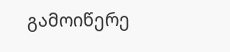გამოიწერე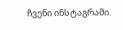ჩვენი ინსტაგრამი.